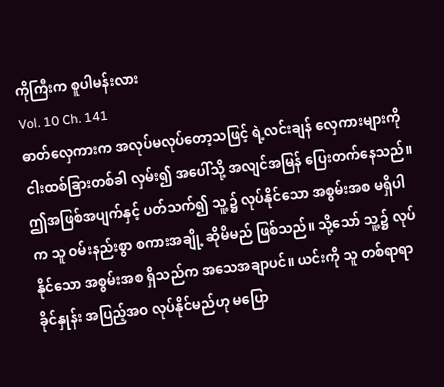ကိုကြီးက စူပါမန်းလား
Vol. 10 Ch. 141
ဓာတ်လှေကားက အလုပ်မလုပ်တော့သဖြင့် ရဲ့လင်းချန် လှေကားများကို ငါးထစ်ခြားတစ်ခါ လှမ်း၍ အပေါ်သို့ အလျင်အမြန် ပြေးတက်နေသည်။
ဤအဖြစ်အပျက်နှင့် ပတ်သက်၍ သူ့၌ လုပ်နိုင်သော အစွမ်းအစ မရှိပါက သူ ဝမ်းနည်းစွာ စကားအချို့ ဆိုမိမည် ဖြစ်သည်။ သို့သော် သူ့၌ လုပ်နိုင်သော အစွမ်းအစ ရှိသည်က အသေအချာပင်။ ယင်းကို သူ တစ်ရာရာခိုင်နှုန်း အပြည့်အဝ လုပ်နိုင်မည်ဟု မပြော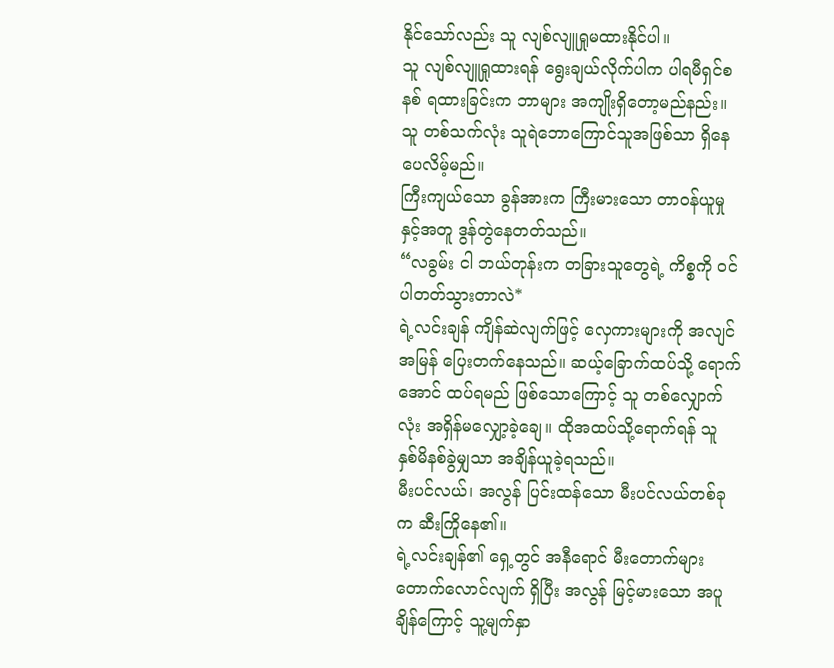နိုင်သော်လည်း သူ လျစ်လျူရှုမထားနိုင်ပါ။
သူ လျစ်လျူရှုထားရန် ရွေးချယ်လိုက်ပါက ပါရမီရှင်စနစ် ရထားခြင်းက ဘာများ အကျိုးရှိတော့မည်နည်း။ သူ တစ်သက်လုံး သူရဲဘောကြောင်သူအဖြစ်သာ ရှိနေပေလိမ့်မည်။
ကြီးကျယ်သော ခွန်အားက ကြီးမားသော တာဝန်ယူမှုနှင့်အတူ ဒွန်တွဲနေတတ်သည်။
“လခွမ်း ငါ ဘယ်တုန်းက တခြားသူတွေရဲ့ ကိစ္စကို ဝင်ပါတတ်သွားတာလဲ*
ရဲ့လင်းချန် ကျိန်ဆဲလျက်ဖြင့် လှေကားများကို အလျင်အမြန် ပြေးတက်နေသည်။ ဆယ့်ခြောက်ထပ်သို့ ရောက်အောင် ထပ်ရမည် ဖြစ်သောကြောင့် သူ တစ်လျှောက်လုံး အရှိန်မလျှော့ခဲ့ချေ။ ထိုအထပ်သို့ရောက်ရန် သူ နှစ်မိနစ်ခွဲမျှသာ အချိန်ယူခဲ့ရသည်။
မီးပင်လယ်၊ အလွန် ပြင်းထန်သော မီးပင်လယ်တစ်ခုက ဆီးကြိုနေ၏။
ရဲ့လင်းချန်၏ ရှေ့တွင် အနီရောင် မီးတောက်များ တောက်လောင်လျက် ရှိပြီး အလွန် မြင့်မားသော အပူချိန်ကြောင့် သူ့မျက်နှာ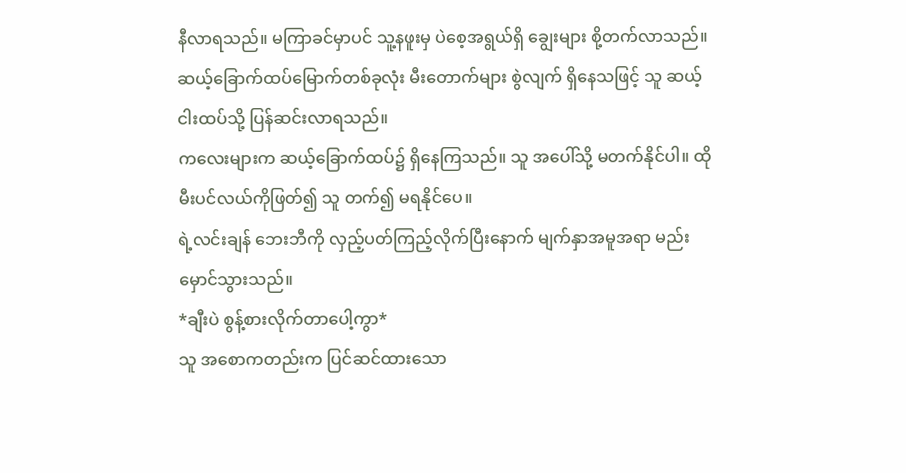နီလာရသည်။ မကြာခင်မှာပင် သူ့နဖူးမှ ပဲစေ့အရွယ်ရှိ ချွေးများ စို့တက်လာသည်။
ဆယ့်ခြောက်ထပ်မြောက်တစ်ခုလုံး မီးတောက်များ စွဲလျက် ရှိနေသဖြင့် သူ ဆယ့်ငါးထပ်သို့ ပြန်ဆင်းလာရသည်။
ကလေးများက ဆယ့်ခြောက်ထပ်၌ ရှိနေကြသည်။ သူ အပေါ်သို့ မတက်နိုင်ပါ။ ထိုမီးပင်လယ်ကိုဖြတ်၍ သူ တက်၍ မရနိုင်ပေ။
ရဲ့လင်းချန် ဘေးဘီကို လှည့်ပတ်ကြည့်လိုက်ပြီးနောက် မျက်နှာအမူအရာ မည်းမှောင်သွားသည်။
*ချီးပဲ စွန့်စားလိုက်တာပေါ့ကွာ*
သူ အစောကတည်းက ပြင်ဆင်ထားသော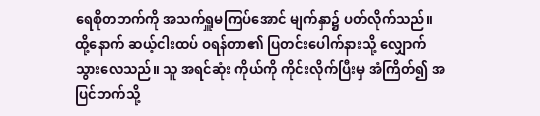ရေစိုတဘက်ကို အသက်ရှူမကြပ်အောင် မျက်နှာ၌ ပတ်လိုက်သည်။ ထို့နောက် ဆယ့်ငါးထပ် ဝရန်တာ၏ ပြတင်းပေါက်နားသို့ လျှောက်သွားလေသည်။ သူ အရင်ဆုံး ကိုယ်ကို ကိုင်းလိုက်ပြီးမှ အံကြိတ်၍ အပြင်ဘက်သို့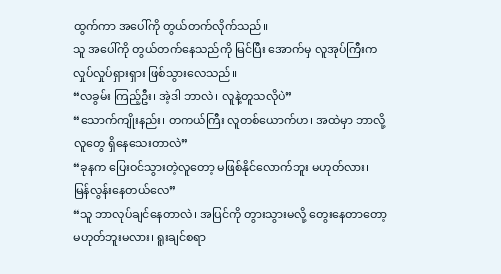ထွက်ကာ အပေါ်ကို တွယ်တက်လိုက်သည်။
သူ အပေါ်ကို တွယ်တက်နေသည်ကို မြင်ပြီး အောက်မှ လူအုပ်ကြီးက လှုပ်လှုပ်ရှားရှား ဖြစ်သွားလေသည်။
“လခွမ်း ကြည့်ဦး၊ အဲ့ဒါ ဘာလဲ၊ လူနဲ့တူသလိုပဲ”
“သောက်ကျိုးနည်း၊ တကယ်ကြီး လူတစ်ယောက်ဟ၊ အထဲမှာ ဘာလို့ လူတွေ ရှိနေသေးတာလဲ”
“ခုနက ပြေးဝင်သွားတဲ့လူတော့ မဖြစ်နိုင်လောက်ဘူး မဟုတ်လား၊ မြန်လွန်းနေတယ်လေ”
“သူ ဘာလုပ်ချင်နေတာလဲ၊ အပြင်ကို တွားသွားမလို့ တွေးနေတာတော့ မဟုတ်ဘူးမလား၊ ရူးချင်စရာ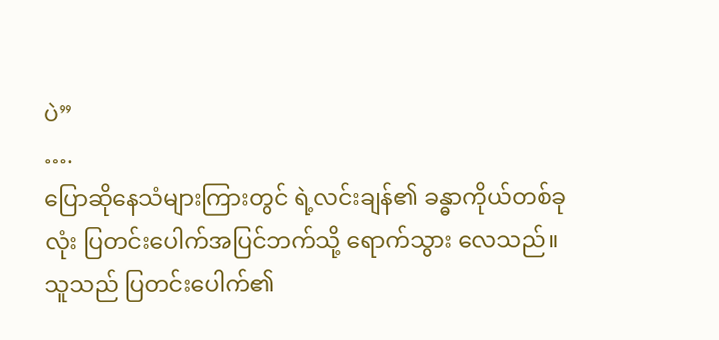ပဲ”
….
ပြောဆိုနေသံများကြားတွင် ရဲ့လင်းချန်၏ ခန္ဓာကိုယ်တစ်ခုလုံး ပြတင်းပေါက်အပြင်ဘက်သို့ ရောက်သွား လေသည်။ သူသည် ပြတင်းပေါက်၏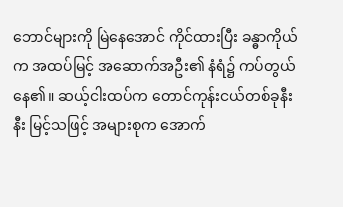ဘောင်များကို မြဲနေအောင် ကိုင်ထားပြီး ခန္ဓာကိုယ်က အထပ်မြင့် အဆောက်အဦး၏ နံရံ၌ ကပ်တွယ်နေ၏။ ဆယ့်ငါးထပ်က တောင်ကုန်းငယ်တစ်ခုနီးနီး မြင့်သဖြင့် အများစုက အောက်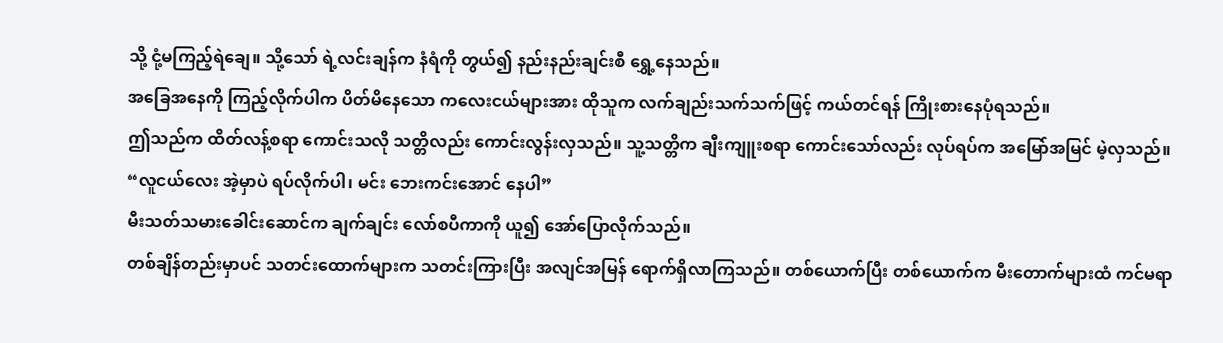သို့ ငုံ့မကြည့်ရဲချေ။ သို့သော် ရဲ့လင်းချန်က နံရံကို တွယ်၍ နည်းနည်းချင်းစီ ရွှေ့နေသည်။
အခြေအနေကို ကြည့်လိုက်ပါက ပိတ်မိနေသော ကလေးငယ်များအား ထိုသူက လက်ချည်းသက်သက်ဖြင့် ကယ်တင်ရန် ကြိုးစားနေပုံရသည်။
ဤသည်က ထိတ်လန့်စရာ ကောင်းသလို သတ္တိလည်း ကောင်းလွန်းလှသည်။ သူ့သတ္တိက ချီးကျူးစရာ ကောင်းသော်လည်း လုပ်ရပ်က အမြော်အမြင် မဲ့လှသည်။
“လူငယ်လေး အဲ့မှာပဲ ရပ်လိုက်ပါ၊ မင်း ဘေးကင်းအောင် နေပါ”
မီးသတ်သမားခေါင်းဆောင်က ချက်ချင်း လော်စပီကာကို ယူ၍ အော်ပြောလိုက်သည်။
တစ်ချိန်တည်းမှာပင် သတင်းထောက်များက သတင်းကြားပြီး အလျင်အမြန် ရောက်ရှိလာကြသည်။ တစ်ယောက်ပြီး တစ်ယောက်က မီးတောက်များထံ ကင်မရာ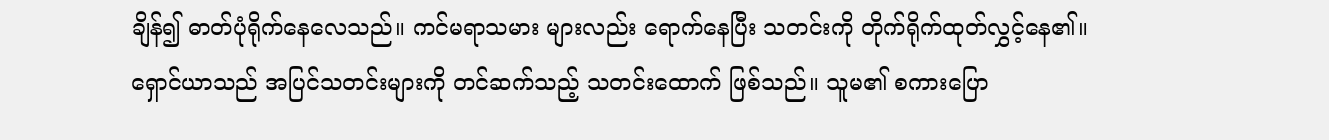ချိန်၍ ဓာတ်ပုံရိုက်နေလေသည်။ ကင်မရာသမား များလည်း ရောက်နေပြီး သတင်းကို တိုက်ရိုက်ထုတ်လွှင့်နေ၏။
ရှောင်ယာသည် အပြင်သတင်းများကို တင်ဆက်သည့် သတင်းထောက် ဖြစ်သည်။ သူမ၏ စကားပြော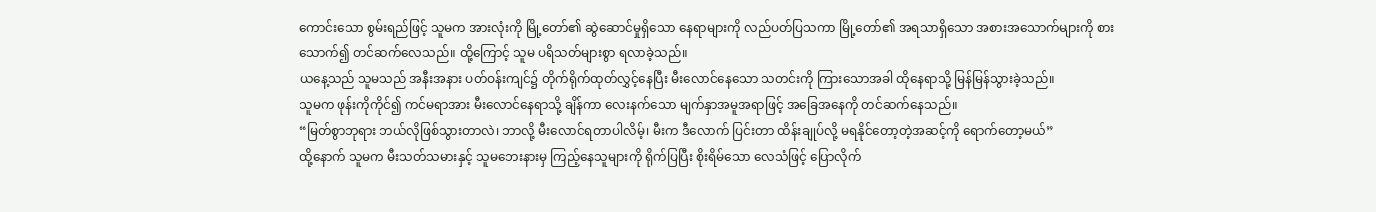ကောင်းသော စွမ်းရည်ဖြင့် သူမက အားလုံးကို မြို့တော်၏ ဆွဲဆောင်မှုရှိသော နေရာများကို လည်ပတ်ပြသကာ မြို့တော်၏ အရသာရှိသော အစားအသောက်များကို စားသောက်၍ တင်ဆက်လေသည်။ ထို့ကြောင့် သူမ ပရိသတ်များစွာ ရလာခဲ့သည်။
ယနေ့သည် သူမသည် အနီးအနား ပတ်ဝန်းကျင်၌ တိုက်ရိုက်ထုတ်လွှင့်နေပြီး မီးလောင်နေသော သတင်းကို ကြားသောအခါ ထိုနေရာသို့ မြန်မြန်သွားခဲ့သည်။
သူမက ဖုန်းကိုကိုင်၍ ကင်မရာအား မီးလောင်နေရာသို့ ချိန်ကာ လေးနက်သော မျက်နှာအမူအရာဖြင့် အခြေအနေကို တင်ဆက်နေသည်။
“မြတ်စွာဘုရား ဘယ်လိုဖြစ်သွားတာလဲ၊ ဘာလို့ မီးလောင်ရတာပါလိမ့်၊ မီးက ဒီလောက် ပြင်းတာ ထိန်းချုပ်လို့ မရနိုင်တော့တဲ့အဆင့်ကို ရောက်တော့မယ်”
ထို့နောက် သူမက မီးသတ်သမားနှင့် သူမဘေးနားမှ ကြည့်နေသူများကို ရိုက်ပြပြီး စိုးရိမ်သော လေသံဖြင့် ပြောလိုက်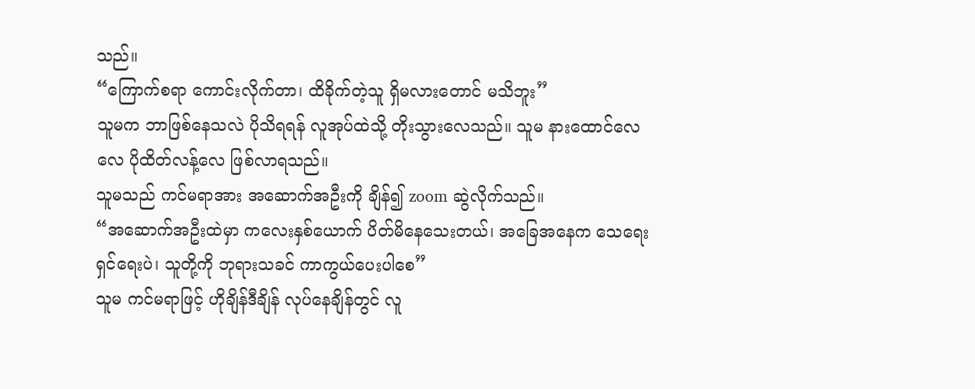သည်။
“ကြောက်စရာ ကောင်းလိုက်တာ၊ ထိခိုက်တဲ့သူ ရှိမလားတောင် မသိဘူး”
သူမက ဘာဖြစ်နေသလဲ ပိုသိရရန် လူအုပ်ထဲသို့ တိုးသွားလေသည်။ သူမ နားထောင်လေလေ ပိုထိတ်လန့်လေ ဖြစ်လာရသည်။
သူမသည် ကင်မရာအား အဆောက်အဦးကို ချိန်၍ zoom ဆွဲလိုက်သည်။
“အဆောက်အဦးထဲမှာ ကလေးနှစ်ယောက် ပိတ်မိနေသေးတယ်၊ အခြေအနေက သေရေးရှင်ရေးပဲ၊ သူတို့ကို ဘုရားသခင် ကာကွယ်ပေးပါစေ”
သူမ ကင်မရာဖြင့် ဟိုချိန်ဒီချိန် လုပ်နေချိန်တွင် လူ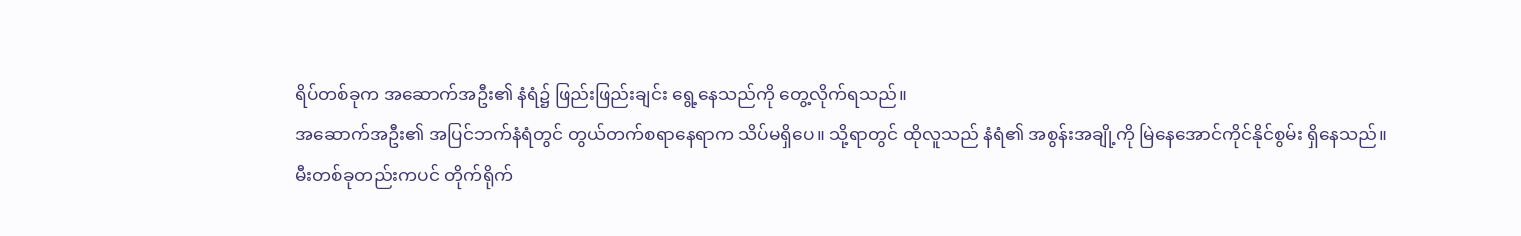ရိပ်တစ်ခုက အဆောက်အဦး၏ နံရံ၌ ဖြည်းဖြည်းချင်း ရွေ့နေသည်ကို တွေ့လိုက်ရသည်။
အဆောက်အဦး၏ အပြင်ဘက်နံရံတွင် တွယ်တက်စရာနေရာက သိပ်မရှိပေ။ သို့ရာတွင် ထိုလူသည် နံရံ၏ အစွန်းအချို့ကို မြဲနေအောင်ကိုင်နိုင်စွမ်း ရှိနေသည်။
မီးတစ်ခုတည်းကပင် တိုက်ရိုက်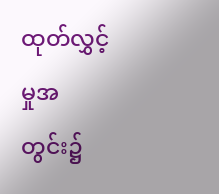ထုတ်လွှင့်မှုအတွင်း၌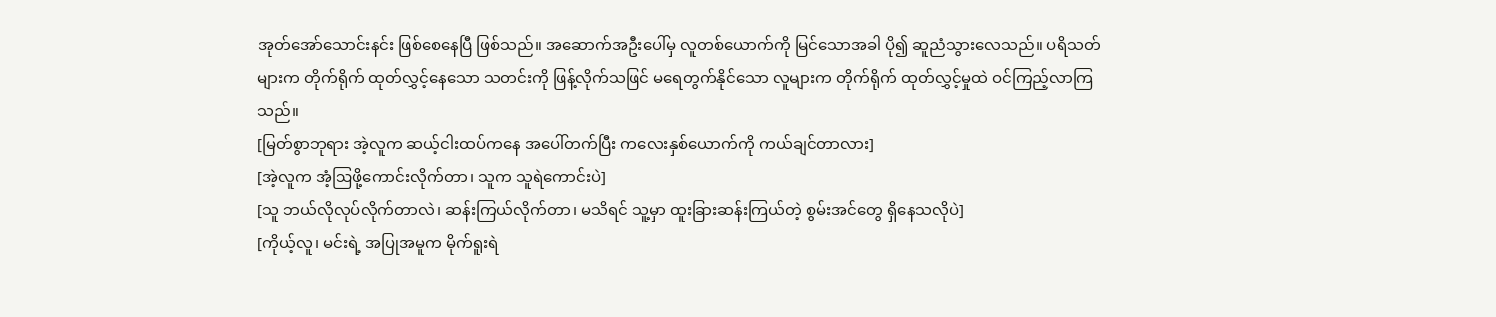အုတ်အော်သောင်းနင်း ဖြစ်စေနေပြီ ဖြစ်သည်။ အဆောက်အဦးပေါ်မှ လူတစ်ယောက်ကို မြင်သောအခါ ပို၍ ဆူညံသွားလေသည်။ ပရိသတ်များက တိုက်ရိုက် ထုတ်လွှင့်နေသော သတင်းကို ဖြန့်လိုက်သဖြင် မရေတွက်နိုင်သော လူများက တိုက်ရိုက် ထုတ်လွှင့်မှုထဲ ဝင်ကြည့်လာကြသည်။
[မြတ်စွာဘုရား အဲ့လူက ဆယ့်ငါးထပ်ကနေ အပေါ်တက်ပြီး ကလေးနှစ်ယောက်ကို ကယ်ချင်တာလား]
[အဲ့လူက အံ့ဩဖို့ကောင်းလိုက်တာ၊ သူက သူရဲကောင်းပဲ]
[သူ ဘယ်လိုလုပ်လိုက်တာလဲ၊ ဆန်းကြယ်လိုက်တာ၊ မသိရင် သူ့မှာ ထူးခြားဆန်းကြယ်တဲ့ စွမ်းအင်တွေ ရှိနေသလိုပဲ]
[ကိုယ့်လူ၊ မင်းရဲ့ အပြုအမူက မိုက်ရူးရဲ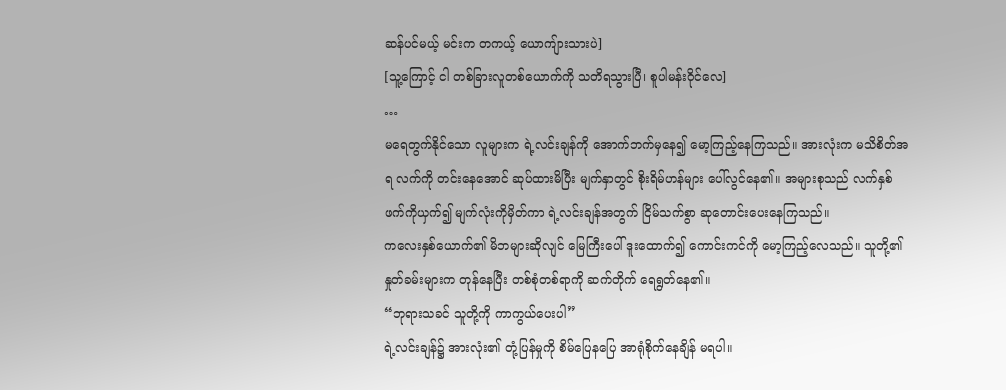ဆန်ပင်မယ့် မင်းက တကယ့် ယောကျ်ားသားပဲ]
[သူ့ကြောင့် ငါ တစ်ခြားလူတစ်ယောက်ကို သတိရသွားပြီ၊ စူပါမန်းဝိုင်လေ]
…
မရေတွက်နိုင်သော လူများက ရဲ့လင်းချန်ကို အောက်ဘက်မှနေ၍ မော့ကြည့်နေကြသည်။ အားလုံးက မသိစိတ်အရ လက်ကို တင်းနေအောင် ဆုပ်ထားမိပြီး မျက်နှာတွင် စိုးရိမ်ဟန်များ ပေါ်လွင်နေ၏။ အများစုသည် လက်နှစ်ဖက်ကိုယှက်၍ မျက်လုံးကိုမှိတ်ကာ ရဲ့လင်းချန်အတွက် ငြိမ်သက်စွာ ဆုတောင်းပေးနေကြသည်။
ကလေးနှစ်ယောက်၏ မိဘများဆိုလျင် မြေကြီးပေါ် ဒူးထောက်၍ ကောင်းကင်ကို မော့ကြည့်လေသည်။ သူတို့၏ နှုတ်ခမ်းများက တုန်နေပြီး တစ်စုံတစ်ရာကို ဆက်တိုက် ရေရွတ်နေ၏။
“ဘုရားသခင် သူတို့ကို ကာကွယ်ပေးပါ”
ရဲ့လင်းချန်၌ အားလုံး၏ တုံ့ပြန်မှုကို စိမ်ပြေနပြေ အာရုံစိုက်နေချိန် မရပါ။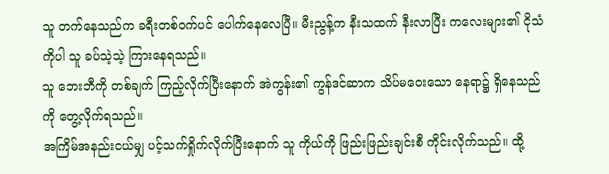သူ တက်နေသည်က ခရီးတစ်ဝက်ပင် ပေါက်နေလေပြီ။ မီးညွန့်က နီးသထက် နီးလာပြီး ကလေးများ၏ ငိုသံကိုပါ သူ ခပ်သဲ့သဲ့ ကြားနေရသည်။
သူ ဘေးဘီကို တစ်ချက် ကြည့်လိုက်ပြီးနောက် အဲကွန်း၏ ကွန်ဒင်ဆာက သိပ်မဝေးသော နေရာ၌ ရှိနေသည်ကို တွေ့လိုက်ရသည်။
အကြိမ်အနည်းငယ်မျှ ပင့်သက်ရှိုက်လိုက်ပြီးနောက် သူ ကိုယ်ကို ဖြည်းဖြည်းချင်းစီ ကိုင်းလိုက်သည်။ ထို့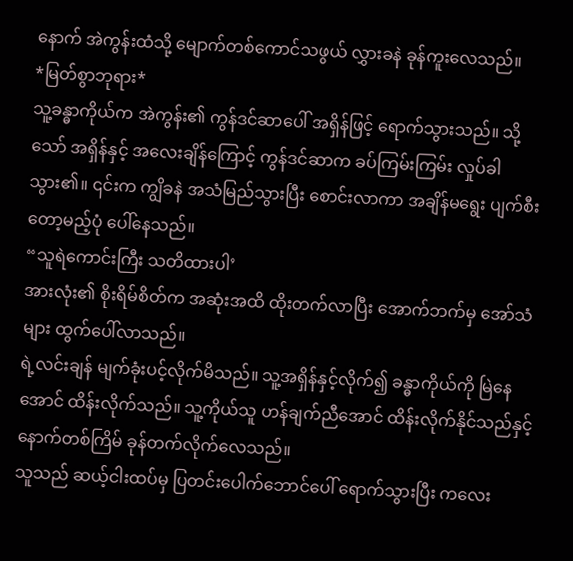နောက် အဲကွန်းထံသို့ မျောက်တစ်ကောင်သဖွယ် လွှားခနဲ ခုန်ကူးလေသည်။
*မြတ်စွာဘုရား*
သူ့ခန္ဓာကိုယ်က အဲကွန်း၏ ကွန်ဒင်ဆာပေါ် အရှိန်ဖြင့် ရောက်သွားသည်။ သို့သော် အရှိန်နှင့် အလေးချိန်ကြောင့် ကွန်ဒင်ဆာက ခပ်ကြမ်းကြမ်း လှုပ်ခါသွား၏။ ၎င်းက ကျွိခနဲ အသံမြည်သွားပြီး စောင်းလာကာ အချိန်မရွေး ပျက်စီးတော့မည့်ပုံ ပေါ်နေသည်။
“သူရဲကောင်းကြီး သတိထားပါ’
အားလုံး၏ စိုးရိမ်စိတ်က အဆုံးအထိ ထိုးတက်လာပြီး အောက်ဘက်မှ အော်သံများ ထွက်ပေါ်လာသည်။
ရဲ့လင်းချန် မျက်ခုံးပင့်လိုက်မိသည်။ သူ့အရှိန်နှင့်လိုက်၍ ခန္ဓာကိုယ်ကို မြဲနေအောင် ထိန်းလိုက်သည်။ သူ့ကိုယ်သူ ဟန်ချက်ညီအောင် ထိန်းလိုက်နိုင်သည်နှင့် နောက်တစ်ကြိမ် ခုန်တက်လိုက်လေသည်။
သူသည် ဆယ့်ငါးထပ်မှ ပြတင်းပေါက်ဘောင်ပေါ် ရောက်သွားပြီး ကလေး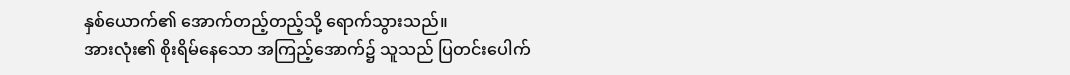နှစ်ယောက်၏ အောက်တည့်တည့်သို့ ရောက်သွားသည်။
အားလုံး၏ စိုးရိမ်နေသော အကြည့်အောက်၌ သူသည် ပြတင်းပေါက်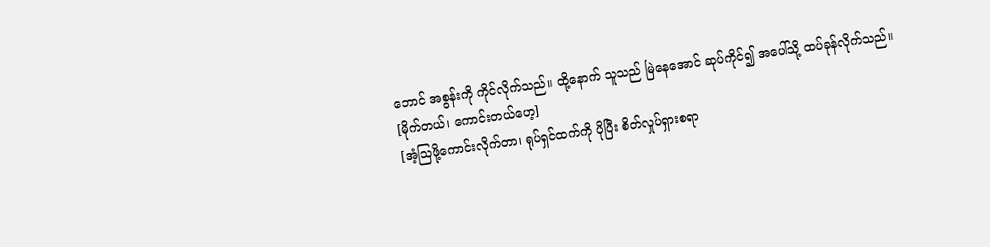ဘောင် အစွန်းကို ကိုင်လိုက်သည်။ ထို့နောက် သူသည် မြဲနေအောင် ဆုပ်ကိုင်၍ အပေါ်သို့ ထပ်ခုန်လိုက်သည်။
[မိုက်တယ်၊ ကောင်းတယ်ဟေ့]
[အံ့ဩဖို့ကောင်းလိုက်တာ၊ ရုပ်ရှင်ထက်ကို ပိုပြီး စိတ်လှုပ်ရှားစရာ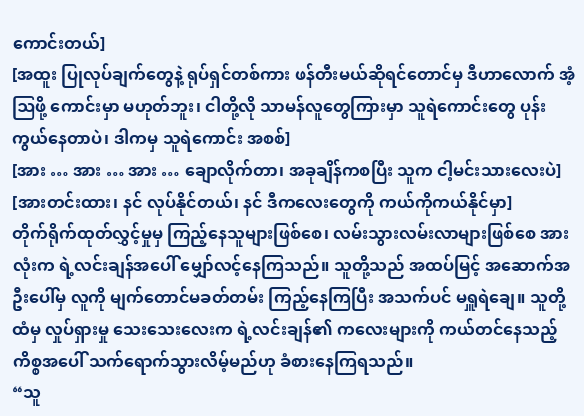ကောင်းတယ်]
[အထူး ပြုလုပ်ချက်တွေနဲ့ ရုပ်ရှင်တစ်ကား ဖန်တီးမယ်ဆိုရင်တောင်မှ ဒီဟာလောက် အံ့ဩဖို့ ကောင်းမှာ မဟုတ်ဘူး၊ ငါတို့လို သာမန်လူတွေကြားမှာ သူရဲကောင်းတွေ ပုန်းကွယ်နေတာပဲ၊ ဒါကမှ သူရဲကောင်း အစစ်]
[အား … အား … အား … ချောလိုက်တာ၊ အခုချိန်ကစပြီး သူက ငါ့မင်းသားလေးပဲ]
[အားတင်းထား၊ နင် လုပ်နိုင်တယ်၊ နင် ဒီကလေးတွေကို ကယ်ကိုကယ်နိုင်မှာ]
တိုက်ရိုက်ထုတ်လွှင့်မှုမှ ကြည့်နေသူများဖြစ်စေ၊ လမ်းသွားလမ်းလာများဖြစ်စေ အားလုံးက ရဲ့လင်းချန်အပေါ် မျှော်လင့်နေကြသည်။ သူတို့သည် အထပ်မြင့် အဆောက်အဦးပေါ်မှ လူကို မျက်တောင်မခတ်တမ်း ကြည့်နေကြပြီး အသက်ပင် မရှူရဲချေ။ သူတို့ထံမှ လှုပ်ရှားမှု သေးသေးလေးက ရဲ့လင်းချန်၏ ကလေးများကို ကယ်တင်နေသည့် ကိစ္စအပေါ် သက်ရောက်သွားလိမ့်မည်ဟု ခံစားနေကြရသည်။
“သူ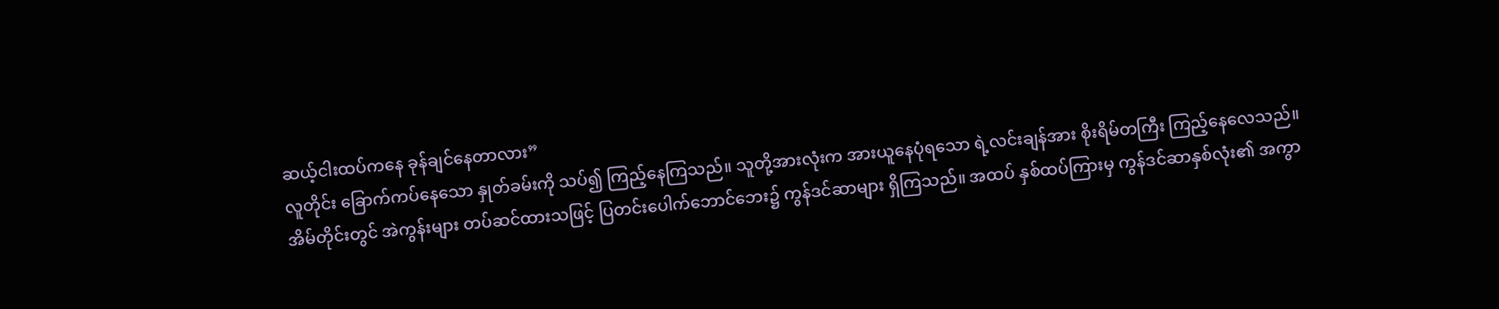ဆယ့်ငါးထပ်ကနေ ခုန်ချင်နေတာလား”
လူတိုင်း ခြောက်ကပ်နေသော နှုတ်ခမ်းကို သပ်၍ ကြည့်နေကြသည်။ သူတို့အားလုံးက အားယူနေပုံရသော ရဲ့လင်းချန်အား စိုးရိမ်တကြီး ကြည့်နေလေသည်။
အိမ်တိုင်းတွင် အဲကွန်းများ တပ်ဆင်ထားသဖြင့် ပြတင်းပေါက်ဘောင်ဘေး၌ ကွန်ဒင်ဆာများ ရှိကြသည်။ အထပ် နှစ်ထပ်ကြားမှ ကွန်ဒင်ဆာနှစ်လုံး၏ အကွာ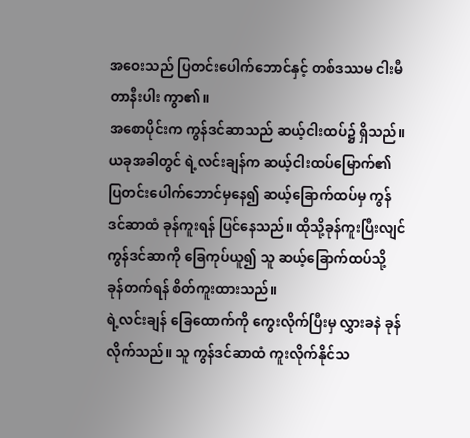အဝေးသည် ပြတင်းပေါက်ဘောင်နှင့် တစ်ဒဿမ ငါးမီတာနီးပါး ကွာ၏။
အစောပိုင်းက ကွန်ဒင်ဆာသည် ဆယ့်ငါးထပ်၌ ရှိသည်။ ယခုအခါတွင် ရဲ့လင်းချန်က ဆယ့်ငါးထပ်မြောက်၏ ပြတင်းပေါက်ဘောင်မှနေ၍ ဆယ့်ခြောက်ထပ်မှ ကွန်ဒင်ဆာထံ ခုန်ကူးရန် ပြင်နေသည်။ ထိုသို့ခုန်ကူးပြီးလျင် ကွန်ဒင်ဆာကို ခြေကုပ်ယူ၍ သူ ဆယ့်ခြောက်ထပ်သို့ ခုန်တက်ရန် စိတ်ကူးထားသည်။
ရဲ့လင်းချန် ခြေထောက်ကို ကွေးလိုက်ပြီးမှ လွှားခနဲ ခုန်လိုက်သည်။ သူ ကွန်ဒင်ဆာထံ ကူးလိုက်နိုင်သ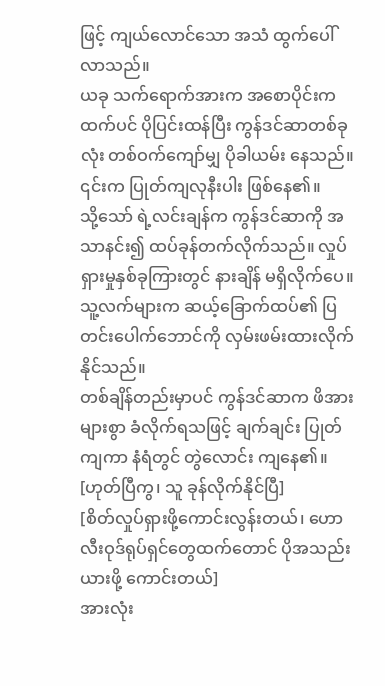ဖြင့် ကျယ်လောင်သော အသံ ထွက်ပေါ်လာသည်။
ယခု သက်ရောက်အားက အစောပိုင်းကထက်ပင် ပိုပြင်းထန်ပြီး ကွန်ဒင်ဆာတစ်ခုလုံး တစ်ဝက်ကျော်မျှ ပိုခါယမ်း နေသည်။ ၎င်းက ပြုတ်ကျလုနီးပါး ဖြစ်နေ၏။
သို့သော် ရဲ့လင်းချန်က ကွန်ဒင်ဆာကို အသာနင်း၍ ထပ်ခုန်တက်လိုက်သည်။ လှုပ်ရှားမှုနှစ်ခုကြားတွင် နားချိန် မရှိလိုက်ပေ။ သူ့လက်များက ဆယ့်ခြောက်ထပ်၏ ပြတင်းပေါက်ဘောင်ကို လှမ်းဖမ်းထားလိုက်နိုင်သည်။
တစ်ချိန်တည်းမှာပင် ကွန်ဒင်ဆာက ဖိအားများစွာ ခံလိုက်ရသဖြင့် ချက်ချင်း ပြုတ်ကျကာ နံရံတွင် တွဲလောင်း ကျနေ၏။
[ဟုတ်ပြီကွ၊ သူ ခုန်လိုက်နိုင်ပြီ]
[စိတ်လှုပ်ရှားဖို့ကောင်းလွန်းတယ်၊ ဟောလီးဝုဒ်ရုပ်ရှင်တွေထက်တောင် ပိုအသည်းယားဖို့ ကောင်းတယ်]
အားလုံး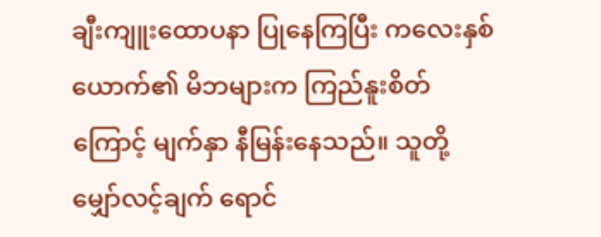ချီးကျူးထောပနာ ပြုနေကြပြီး ကလေးနှစ်ယောက်၏ မိဘများက ကြည်နူးစိတ်ကြောင့် မျက်နှာ နီမြန်းနေသည်။ သူတို့ မျှော်လင့်ချက် ရောင်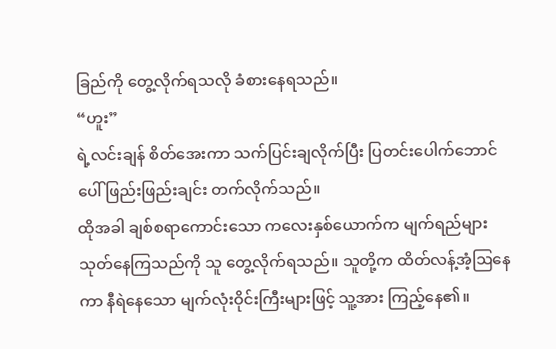ခြည်ကို တွေ့လိုက်ရသလို ခံစားနေရသည်။
“ဟူး”
ရဲ့လင်းချန် စိတ်အေးကာ သက်ပြင်းချလိုက်ပြီး ပြတင်းပေါက်ဘောင်ပေါ် ဖြည်းဖြည်းချင်း တက်လိုက်သည်။
ထိုအခါ ချစ်စရာကောင်းသော ကလေးနှစ်ယောက်က မျက်ရည်များ သုတ်နေကြသည်ကို သူ တွေ့လိုက်ရသည်။ သူတို့က ထိတ်လန့်အံ့ဩနေကာ နီရဲနေသော မျက်လုံးဝိုင်းကြီးများဖြင့် သူ့အား ကြည့်နေ၏။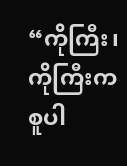“ကိုကြီး၊ ကိုကြီးက စူပါ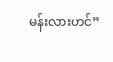မန်းလားဟင်”